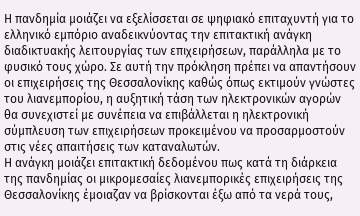Η πανδημία μοιάζει να εξελίσσεται σε ψηφιακό επιταχυντή για το ελληνικό εμπόριο αναδεικνύοντας την επιτακτική ανάγκη διαδικτυακής λειτουργίας των επιχειρήσεων, παράλληλα με το φυσικό τους χώρο. Σε αυτή την πρόκληση πρέπει να απαντήσουν οι επιχειρήσεις της Θεσσαλονίκης καθώς όπως εκτιμούν γνώστες του λιανεμπορίου, η αυξητική τάση των ηλεκτρονικών αγορών θα συνεχιστεί με συνέπεια να επιβάλλεται η ηλεκτρονική σύμπλευση των επιχειρήσεων προκειμένου να προσαρμοστούν στις νέες απαιτήσεις των καταναλωτών.
Η ανάγκη μοιάζει επιτακτική δεδομένου πως κατά τη διάρκεια της πανδημίας οι μικρομεσαίες λιανεμπορικές επιχειρήσεις της Θεσσαλονίκης έμοιαζαν να βρίσκονται έξω από τα νερά τους,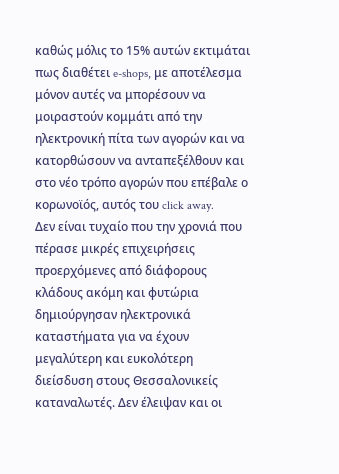καθώς μόλις το 15% αυτών εκτιμάται πως διαθέτει e-shops, με αποτέλεσμα μόνον αυτές να μπορέσουν να μοιραστούν κομμάτι από την ηλεκτρονική πίτα των αγορών και να κατορθώσουν να ανταπεξέλθουν και στο νέο τρόπο αγορών που επέβαλε ο κορωνοϊός, αυτός του click away.
Δεν είναι τυχαίο που την χρονιά που πέρασε μικρές επιχειρήσεις προερχόμενες από διάφορους κλάδους ακόμη και φυτώρια δημιούργησαν ηλεκτρονικά καταστήματα για να έχουν μεγαλύτερη και ευκολότερη διείσδυση στους Θεσσαλονικείς καταναλωτές. Δεν έλειψαν και οι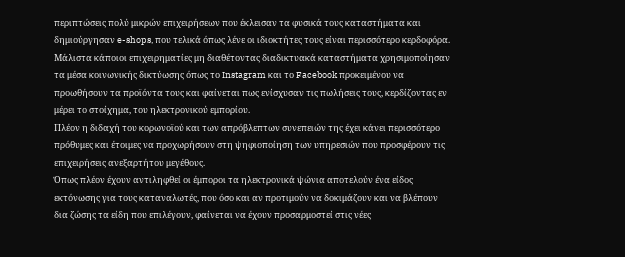περιπτώσεις πολύ μικρών επιχειρήσεων που έκλεισαν τα φυσικά τους καταστήματα και δημιούργησαν e-shops, που τελικά όπως λένε οι ιδιοκτήτες τους είναι περισσότερο κερδοφόρα.
Μάλιστα κάποιοι επιχειρηματίες μη διαθέτοντας διαδικτυακά καταστήματα χρησιμοποίησαν τα μέσα κοινωνικής δικτύωσης όπως το Instagram και το Facebook προκειμένου να προωθήσουν τα προϊόντα τους και φαίνεται πως ενίσχυσαν τις πωλήσεις τους, κερδίζοντας εν μέρει το στοίχημα, του ηλεκτρονικού εμπορίου.
Πλέον η διδαχή του κορωνοϊού και των απρόβλεπτων συνεπειών της έχει κάνει περισσότερο πρόθυμες και έτοιμες να προχωρήσουν στη ψηφιοποίηση των υπηρεσιών που προσφέρουν τις επιχειρήσεις ανεξαρτήτου μεγέθους.
Όπως πλέον έχουν αντιληφθεί οι έμποροι τα ηλεκτρονικά ψώνια αποτελούν ένα είδος εκτόνωσης για τους καταναλωτές, που όσο και αν προτιμούν να δοκιμάζουν και να βλέπουν δια ζώσης τα είδη που επιλέγουν, φαίνεται να έχουν προσαρμοστεί στις νέες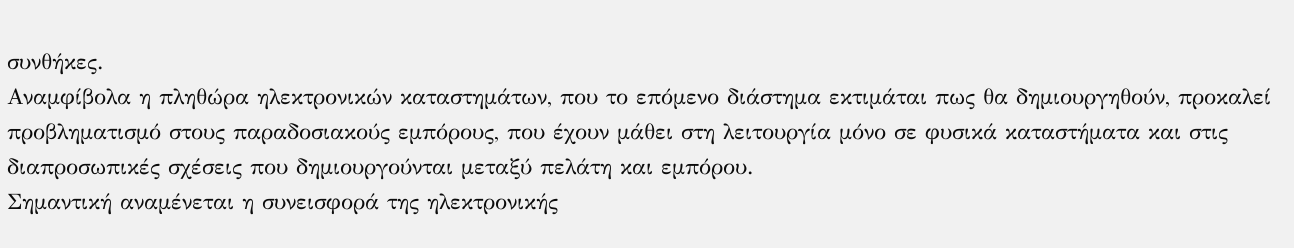συνθήκες.
Αναμφίβολα η πληθώρα ηλεκτρονικών καταστημάτων, που το επόμενο διάστημα εκτιμάται πως θα δημιουργηθούν, προκαλεί προβληματισμό στους παραδοσιακούς εμπόρους, που έχουν μάθει στη λειτουργία μόνο σε φυσικά καταστήματα και στις διαπροσωπικές σχέσεις που δημιουργούνται μεταξύ πελάτη και εμπόρου.
Σημαντική αναμένεται η συνεισφορά της ηλεκτρονικής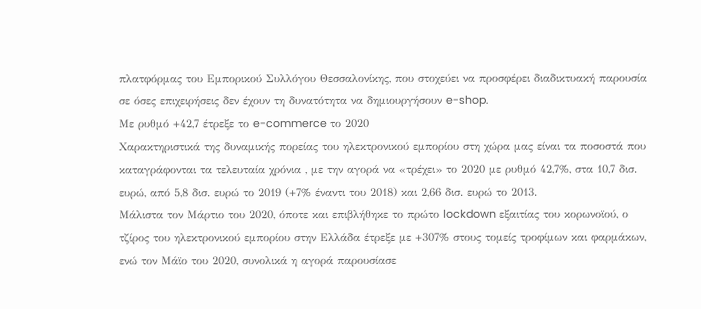πλατφόρμας του Εμπορικού Συλλόγου Θεσσαλονίκης, που στοχεύει να προσφέρει διαδικτυακή παρουσία σε όσες επιχειρήσεις δεν έχουν τη δυνατότητα να δημιουργήσουν e-shop.
Με ρυθμό +42,7 έτρεξε το e-commerce το 2020
Χαρακτηριστικά της δυναμικής πορείας του ηλεκτρονικού εμπορίου στη χώρα μας είναι τα ποσοστά που καταγράφονται τα τελευταία χρόνια , με την αγορά να «τρέχει» το 2020 με ρυθμό 42,7%, στα 10,7 δισ. ευρώ, από 5,8 δισ. ευρώ το 2019 (+7% έναντι του 2018) και 2,66 δισ. ευρώ το 2013.
Μάλιστα τον Μάρτιο του 2020, όποτε και επιβλήθηκε το πρώτο lockdown εξαιτίας του κορωνοϊού, ο τζίρος του ηλεκτρονικού εμπορίου στην Ελλάδα έτρεξε με +307% στους τομείς τροφίμων και φαρμάκων, ενώ τον Μάϊο του 2020, συνολικά η αγορά παρουσίασε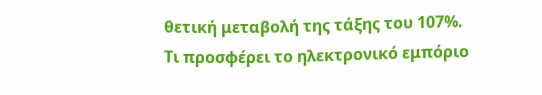θετική μεταβολή της τάξης του 107%.
Τι προσφέρει το ηλεκτρονικό εμπόριο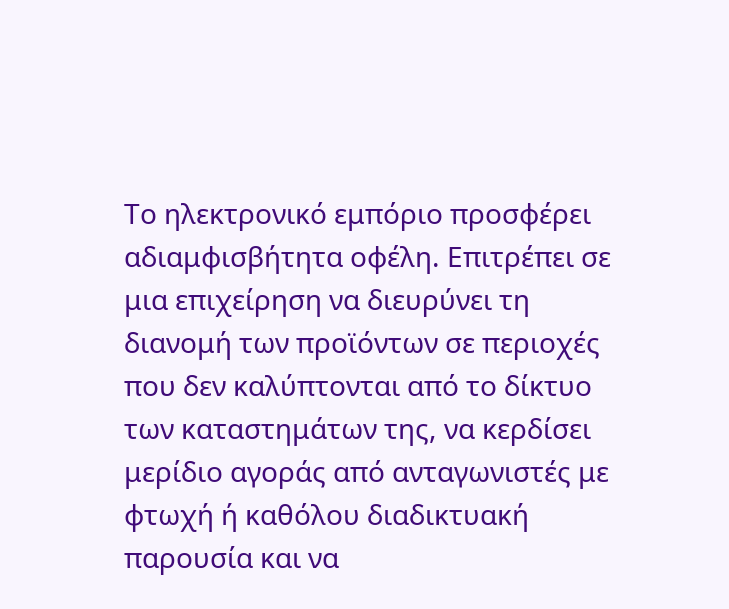Το ηλεκτρονικό εμπόριο προσφέρει αδιαμφισβήτητα οφέλη. Επιτρέπει σε μια επιχείρηση να διευρύνει τη διανομή των προϊόντων σε περιοχές που δεν καλύπτονται από το δίκτυο των καταστημάτων της, να κερδίσει μερίδιο αγοράς από ανταγωνιστές με φτωχή ή καθόλου διαδικτυακή παρουσία και να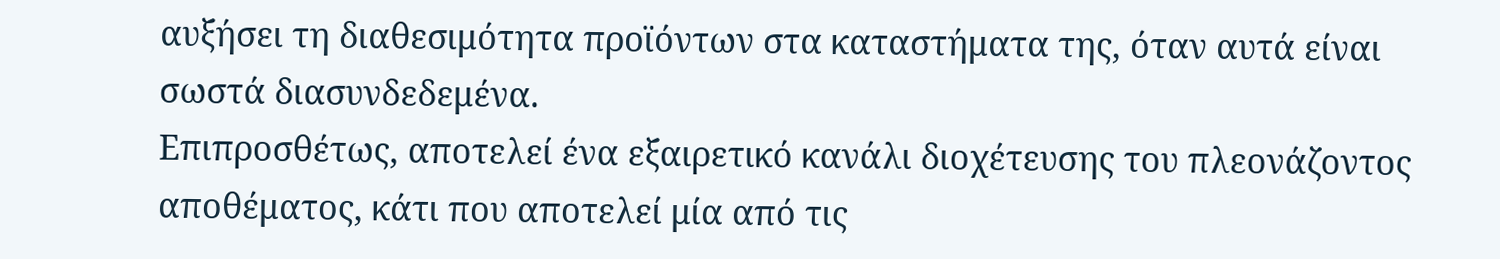αυξήσει τη διαθεσιμότητα προϊόντων στα καταστήματα της, όταν αυτά είναι σωστά διασυνδεδεμένα.
Επιπροσθέτως, αποτελεί ένα εξαιρετικό κανάλι διοχέτευσης του πλεονάζοντος αποθέματος, κάτι που αποτελεί μία από τις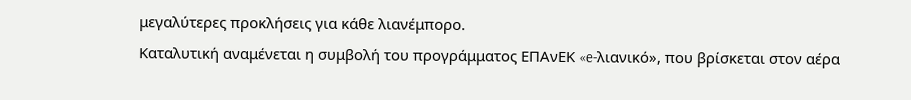μεγαλύτερες προκλήσεις για κάθε λιανέμπορο.
Καταλυτική αναμένεται η συμβολή του προγράμματος ΕΠΑνΕΚ «e-λιανικό», που βρίσκεται στον αέρα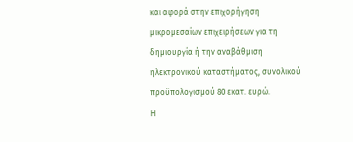και αφορά στην επιχορήγηση μικρομεσαίων επιχειρήσεων για τη δημιουργία ή την αναβάθμιση ηλεκτρονικού καταστήματος, συνολικού προϋπολογισμού 80 εκατ. ευρώ.
Η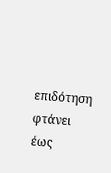επιδότηση φτάνει έως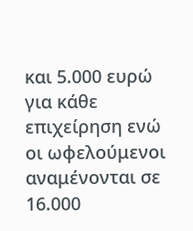και 5.000 ευρώ για κάθε επιχείρηση ενώ οι ωφελούμενοι αναμένονται σε 16.000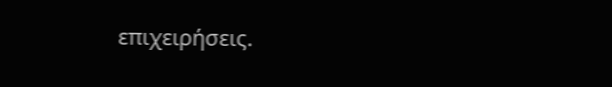επιχειρήσεις.